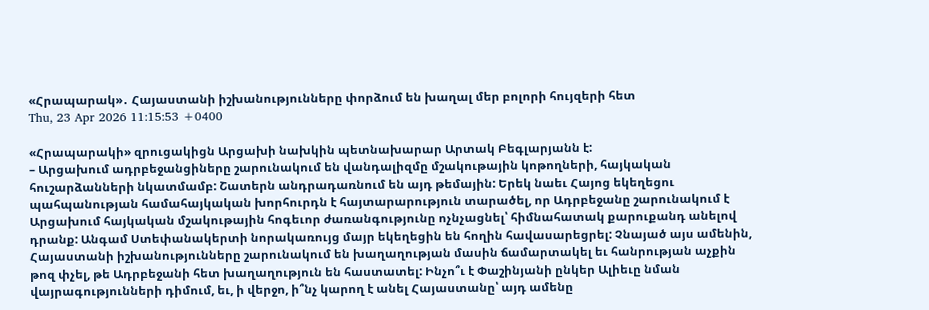«Հրապարակ»․ Հայաստանի իշխանությունները փորձում են խաղալ մեր բոլորի հույզերի հետ
Thu, 23 Apr 2026 11:15:53 +0400

«Հրապարակի» զրուցակիցն Արցախի նախկին պետնախարար Արտակ Բեգլարյանն է:
– Արցախում ադրբեջանցիները շարունակում են վանդալիզմը մշակութային կոթողների, հայկական հուշարձանների նկատմամբ: Շատերն անդրադառնում են այդ թեմային: Երեկ նաեւ Հայոց եկեղեցու պահպանության համահայկական խորհուրդն է հայտարարություն տարածել, որ Ադրբեջանը շարունակում է Արցախում հայկական մշակութային հոգեւոր ժառանգությունը ոչնչացնել՝ հիմնահատակ քարուքանդ անելով դրանք: Անգամ Ստեփանակերտի նորակառույց մայր եկեղեցին են հողին հավասարեցրել: Չնայած այս ամենին, Հայաստանի իշխանությունները շարունակում են խաղաղության մասին ճամարտակել եւ հանրության աչքին թոզ փչել, թե Ադրբեջանի հետ խաղաղություն են հաստատել: Ինչո՞ւ է Փաշինյանի ընկեր Ալիեւը նման վայրագությունների դիմում, եւ, ի վերջո, ի՞նչ կարող է անել Հայաստանը՝ այդ ամենը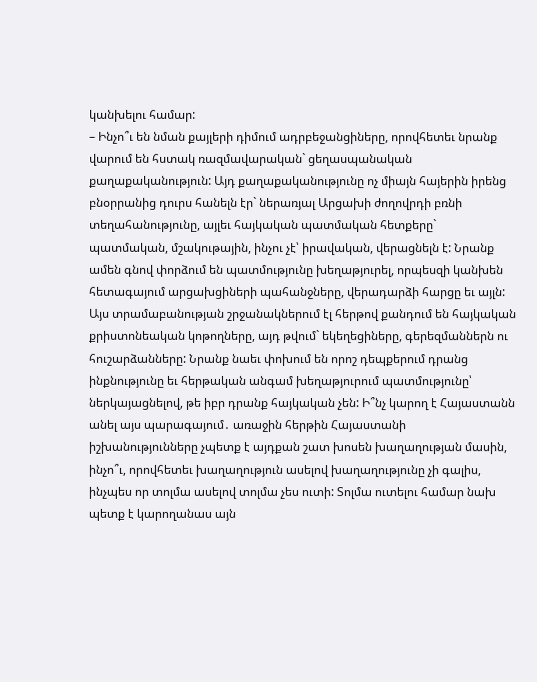կանխելու համար:
– Ինչո՞ւ են նման քայլերի դիմում ադրբեջանցիները, որովհետեւ նրանք վարում են հստակ ռազմավարական` ցեղասպանական քաղաքականություն: Այդ քաղաքականությունը ոչ միայն հայերին իրենց բնօրրանից դուրս հանելն էր` ներառյալ Արցախի ժողովրդի բռնի տեղահանությունը, այլեւ հայկական պատմական հետքերը` պատմական, մշակութային, ինչու չէ՝ իրավական, վերացնելն է: Նրանք ամեն գնով փորձում են պատմությունը խեղաթյուրել, որպեսզի կանխեն հետագայում արցախցիների պահանջները, վերադարձի հարցը եւ այլն: Այս տրամաբանության շրջանակներում էլ հերթով քանդում են հայկական քրիստոնեական կոթողները, այդ թվում` եկեղեցիները, գերեզմաններն ու հուշարձանները: Նրանք նաեւ փոխում են որոշ դեպքերում դրանց ինքնությունը եւ հերթական անգամ խեղաթյուրում պատմությունը՝ ներկայացնելով, թե իբր դրանք հայկական չեն: Ի՞նչ կարող է Հայաստանն անել այս պարագայում․ առաջին հերթին Հայաստանի իշխանությունները չպետք է այդքան շատ խոսեն խաղաղության մասին, ինչո՞ւ, որովհետեւ խաղաղություն ասելով խաղաղությունը չի գալիս, ինչպես որ տոլմա ասելով տոլմա չես ուտի: Տոլմա ուտելու համար նախ պետք է կարողանաս այն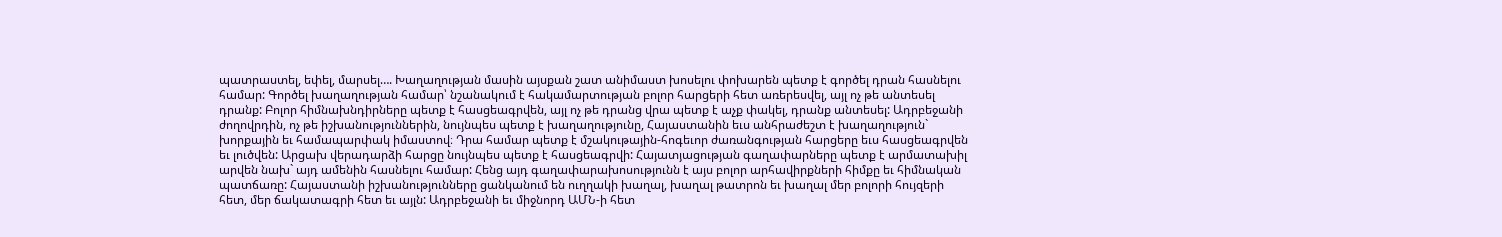պատրաստել, եփել, մարսել…. Խաղաղության մասին այսքան շատ անիմաստ խոսելու փոխարեն պետք է գործել դրան հասնելու համար: Գործել խաղաղության համար՝ նշանակում է հակամարտության բոլոր հարցերի հետ առերեսվել, այլ ոչ թե անտեսել դրանք: Բոլոր հիմնախնդիրները պետք է հասցեագրվեն, այլ ոչ թե դրանց վրա պետք է աչք փակել, դրանք անտեսել: Ադրբեջանի ժողովրդին, ոչ թե իշխանություններին, նույնպես պետք է խաղաղությունը, Հայաստանին եւս անհրաժեշտ է խաղաղություն` խորքային եւ համապարփակ իմաստով։ Դրա համար պետք է մշակութային-հոգեւոր ժառանգության հարցերը եւս հասցեագրվեն եւ լուծվեն: Արցախ վերադարձի հարցը նույնպես պետք է հասցեագրվի: Հայատյացության գաղափարները պետք է արմատախիլ արվեն նախ` այդ ամենին հասնելու համար: Հենց այդ գաղափարախոսությունն է այս բոլոր արհավիրքների հիմքը եւ հիմնական պատճառը: Հայաստանի իշխանությունները ցանկանում են ուղղակի խաղալ, խաղալ թատրոն եւ խաղալ մեր բոլորի հույզերի հետ, մեր ճակատագրի հետ եւ այլն: Ադրբեջանի եւ միջնորդ ԱՄՆ-ի հետ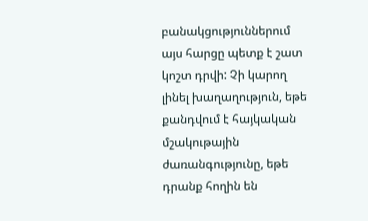բանակցություններում այս հարցը պետք է շատ կոշտ դրվի: Չի կարող լինել խաղաղություն, եթե քանդվում է հայկական մշակութային ժառանգությունը, եթե դրանք հողին են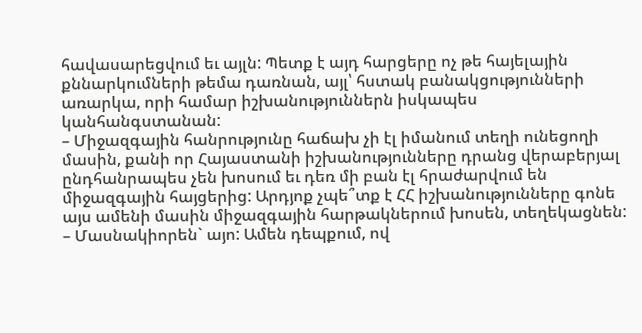հավասարեցվում եւ այլն: Պետք է այդ հարցերը ոչ թե հայելային քննարկումների թեմա դառնան, այլ՝ հստակ բանակցությունների առարկա, որի համար իշխանություններն իսկապես կանհանգստանան:
– Միջազգային հանրությունը հաճախ չի էլ իմանում տեղի ունեցողի մասին, քանի որ Հայաստանի իշխանությունները դրանց վերաբերյալ ընդհանրապես չեն խոսում եւ դեռ մի բան էլ հրաժարվում են միջազգային հայցերից: Արդյոք չպե՞տք է ՀՀ իշխանությունները գոնե այս ամենի մասին միջազգային հարթակներում խոսեն, տեղեկացնեն:
– Մասնակիորեն` այո: Ամեն դեպքում, ով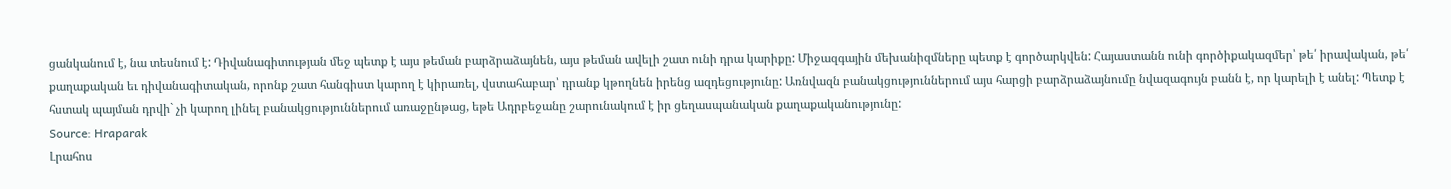ցանկանում է, նա տեսնում է: Դիվանագիտության մեջ պետք է այս թեման բարձրաձայնեն, այս թեման ավելի շատ ունի դրա կարիքը: Միջազգային մեխանիզմները պետք է գործարկվեն: Հայաստանն ունի գործիքակազմեր՝ թե՛ իրավական, թե՛ քաղաքական եւ դիվանագիտական, որոնք շատ հանգիստ կարող է կիրառել, վստահաբար՝ դրանք կթողնեն իրենց ազդեցությունը: Առնվազն բանակցություններում այս հարցի բարձրաձայնումը նվազագույն բանն է, որ կարելի է անել: Պետք է հստակ պայման դրվի` չի կարող լինել բանակցություններում առաջընթաց, եթե Ադրբեջանը շարունակում է իր ցեղասպանական քաղաքականությունը:
Source: Hraparak
Լրահոս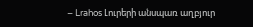– Lrahos Լուրերի անսպառ աղբյուր